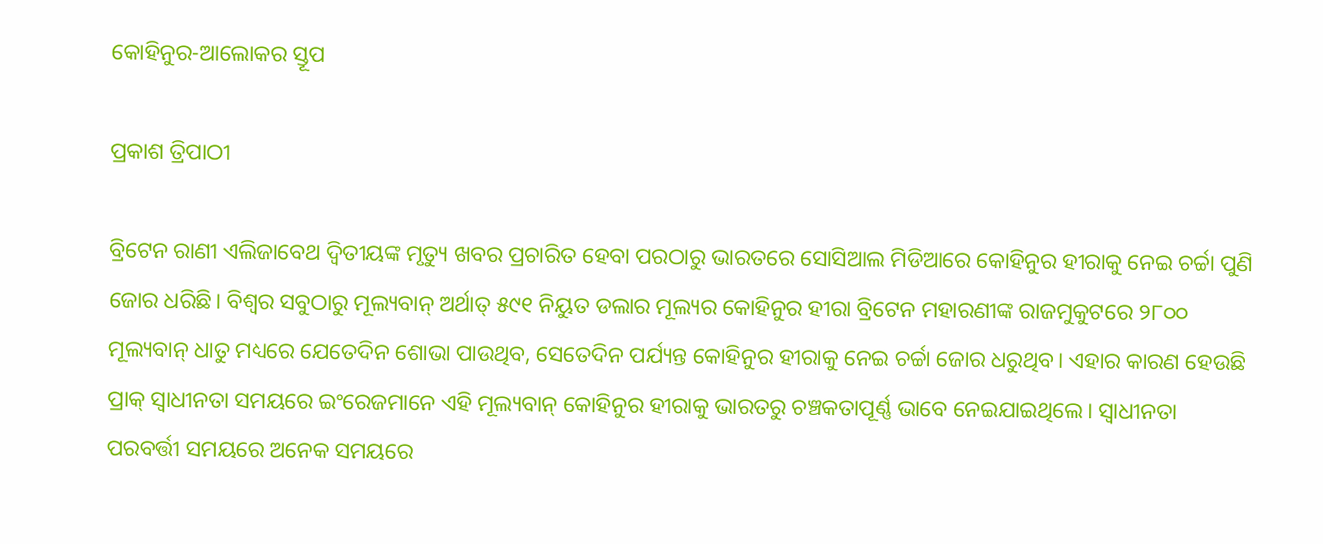କୋହିନୁର-ଆଲୋକର ସ୍ତୂପ

ପ୍ରକାଶ ତ୍ରିପାଠୀ

ବ୍ରିଟେନ ରାଣୀ ଏଲିଜାବେଥ ଦ୍ୱିତୀୟଙ୍କ ମୃତ୍ୟୁ ଖବର ପ୍ରଚାରିତ ହେବା ପରଠାରୁ ଭାରତରେ ସୋସିଆଲ ମିଡିଆରେ କୋହିନୁର ହୀରାକୁ ନେଇ ଚର୍ଚ୍ଚା ପୁଣି ଜୋର ଧରିଛି। ବିଶ୍ବର ସବୁଠାରୁ ମୂଲ୍ୟବାନ୍‌ ଅର୍ଥାତ୍‌ ୫୯୧ ନିୟୁତ ଡଲାର ମୂଲ୍ୟର କୋହିନୁର ହୀରା ବ୍ରିଟେନ ମହାରଣୀଙ୍କ ରାଜମୁକୁଟରେ ୨୮୦୦ ମୂଲ୍ୟବାନ୍‌ ଧାତୁ ମଧ୍ୟରେ ଯେତେଦିନ ଶୋଭା ପାଉଥିବ, ସେତେଦିନ ପର୍ଯ୍ୟନ୍ତ କୋହିନୁର ହୀରାକୁ ନେଇ ଚର୍ଚ୍ଚା ଜୋର ଧରୁଥିବ। ଏହାର କାରଣ ହେଉଛି ପ୍ରାକ୍‌ ସ୍ବାଧୀନତା ସମୟରେ ଇଂରେଜମାନେ ଏହି ମୂଲ୍ୟବାନ୍‌ କୋହିନୁର ହୀରାକୁ ଭାରତରୁ ଚଞ୍ଚକତାପୂର୍ଣ୍ଣ ଭାବେ ନେଇଯାଇଥିଲେ। ସ୍ବାଧୀନତା ପରବର୍ତ୍ତୀ ସମୟରେ ଅନେକ ସମୟରେ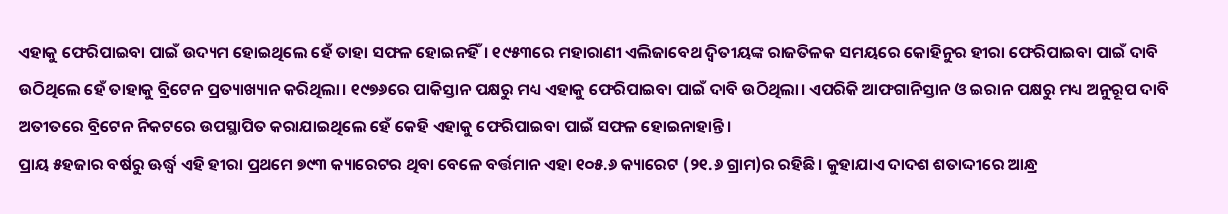ଏହାକୁ ଫେରିପାଇବା ପାଇଁ ଉଦ୍ୟମ ହୋଇଥିଲେ ହେଁ ତାହା ସଫଳ ହୋଇନହିଁ। ୧୯୫୩ରେ ମହାରାଣୀ ଏଲିଜାବେଥ ଦ୍ୱିତୀୟଙ୍କ ରାଜତିଳକ ସମୟରେ କୋହିନୁର ହୀରା ଫେରିପାଇବା ପାଇଁ ଦାବି ଉଠିଥିଲେ ହେଁ ତାହାକୁ ବ୍ରିଟେନ ପ୍ରତ୍ୟାଖ୍ୟାନ କରିଥିଲା। ୧୯୭୬ରେ ପାକିସ୍ତାନ ପକ୍ଷରୁ ମଧ୍ୟ ଏହାକୁ ଫେରିପାଇବା ପାଇଁ ଦାବି ଉଠିଥିଲା। ଏପରିକି ଆଫଗାନିସ୍ତାନ ଓ ଇରାନ ପକ୍ଷରୁ ମଧ୍ୟ ଅନୁରୂପ ଦାବି ଅତୀତରେ ବ୍ରିଟେନ ନିକଟରେ ଉପସ୍ଥାପିତ କରାଯାଇଥିଲେ ହେଁ କେହି ଏହାକୁ ଫେରିପାଇବା ପାଇଁ ସଫଳ ହୋଇନାହାନ୍ତି।
ପ୍ରାୟ ୫ହଜାର ବର୍ଷରୁ ଊର୍ଦ୍ଧ୍ୱ ଏହି ହୀରା ପ୍ରଥମେ ୭୯୩ କ୍ୟାରେଟର ଥିବା ବେଳେ ବର୍ତ୍ତମାନ ଏହା ୧୦୫.୬ କ୍ୟାରେଟ (୨୧.୬ ଗ୍ରାମ)ର ରହିଛି। କୁହାଯାଏ ଦାଦଶ ଶତାଦ୍ଦୀରେ ଆନ୍ଧ୍ର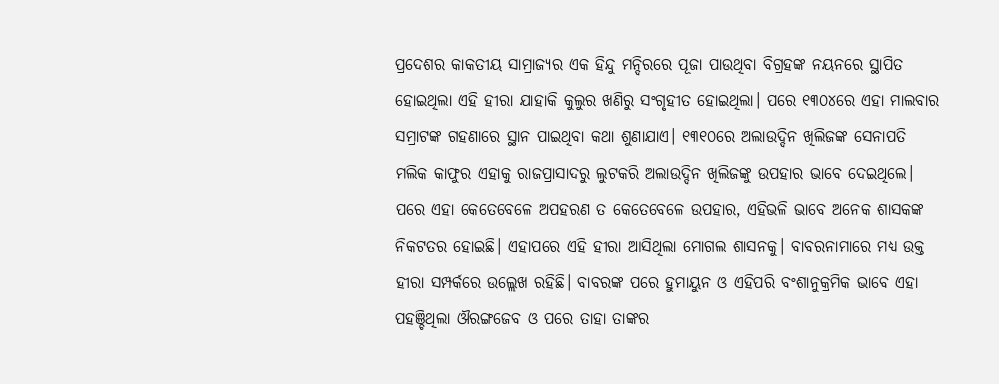ପ୍ରଦେଶର କାକତୀୟ ସାମ୍ରାଜ୍ୟର ଏକ ହିନ୍ଦୁ ମନ୍ଦିରରେ ପୂଜା ପାଉଥିବା ବିଗ୍ରହଙ୍କ ନୟନରେ ସ୍ଥାପିତ ହୋଇଥିଲା ଏହି ହୀରା ଯାହାକି କୁଲୁର ଖଣିରୁ ସଂଗୃହୀତ ହୋଇଥିଲା। ପରେ ୧୩୦୪ରେ ଏହା ମାଲବାର ସମ୍ରାଟଙ୍କ ଗହଣାରେ ସ୍ଥାନ ପାଇଥିବା କଥା ଶୁଣାଯାଏ। ୧୩୧୦ରେ ଅଲାଉଦ୍ଦିନ ଖିଲିଜଙ୍କ ସେନାପତି ମଲିକ କାଫୁର ଏହାକୁ ରାଜପ୍ରାସାଦରୁ ଲୁଟକରି ଅଲାଉଦ୍ଦିନ ଖିଲିଜଙ୍କୁ ଉପହାର ଭାବେ ଦେଇଥିଲେ। ପରେ ଏହା କେତେବେଳେ ଅପହରଣ ତ କେତେବେଳେ ଉପହାର, ଏହିଭଳି ଭାବେ ଅନେକ ଶାସକଙ୍କ ନିକଟତର ହୋଇଛି। ଏହାପରେ ଏହି ହୀରା ଆସିଥିଲା ମୋଗଲ ଶାସନକୁ। ବାବରନାମାରେ ମଧ୍ୟ ଉକ୍ତ ହୀରା ସମ୍ପର୍କରେ ଉଲ୍ଲେଖ ରହିଛି। ବାବରଙ୍କ ପରେ ହୁମାୟୁନ ଓ ଏହିପରି ବଂଶାନୁକ୍ରମିକ ଭାବେ ଏହା ପହଞ୍ଚିଥିଲା ଔରଙ୍ଗଜେବ ଓ ପରେ ତାହା ତାଙ୍କର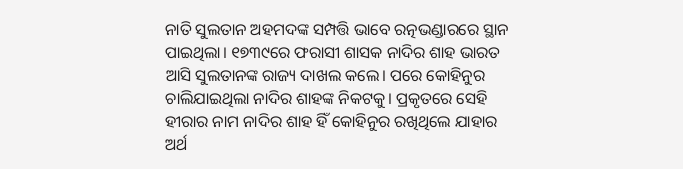ନାତି ସୁଲତାନ ଅହମଦଙ୍କ ସମ୍ପତ୍ତି ଭାବେ ରତ୍ନଭଣ୍ଡାରରେ ସ୍ଥାନ ପାଇଥିଲା। ୧୭୩୯ରେ ଫରାସୀ ଶାସକ ନାଦିର ଶାହ ଭାରତ ଆସି ସୁଲତାନଙ୍କ ରାଜ୍ୟ ଦାଖଲ କଲେ। ପରେ କୋହିନୁର ଚାଲିଯାଇଥିଲା ନାଦିର ଶାହଙ୍କ ନିକଟକୁ। ପ୍ରକୃତରେ ସେହି ହୀରାର ନାମ ନାଦିର ଶାହ ହିଁ କୋହିନୁର ରଖିଥିଲେ ଯାହାର ଅର୍ଥ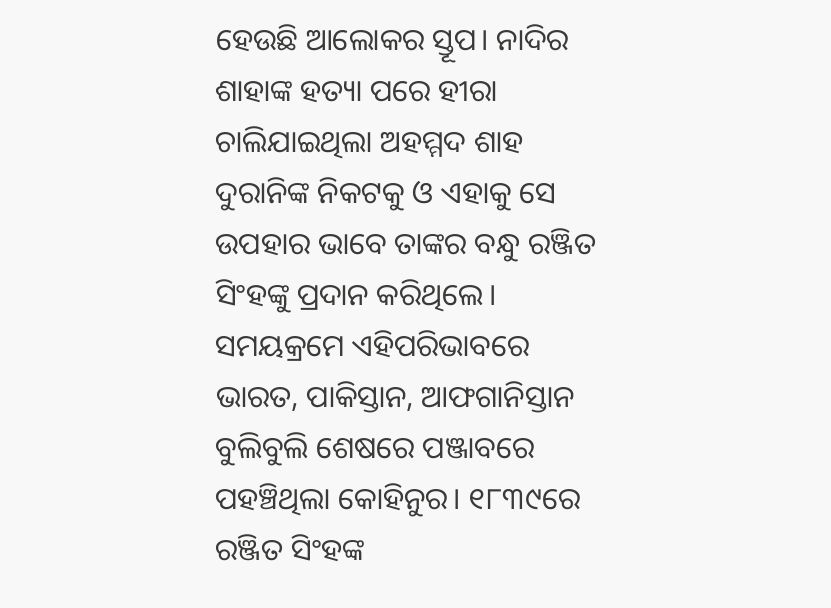ହେଉଛି ଆଲୋକର ସ୍ତୂପ। ନାଦିର ଶାହାଙ୍କ ହତ୍ୟା ପରେ ହୀରା ଚାଲିଯାଇଥିଲା ଅହମ୍ମଦ ଶାହ ଦୁରାନିଙ୍କ ନିକଟକୁ ଓ ଏହାକୁ ସେ ଉପହାର ଭାବେ ତାଙ୍କର ବନ୍ଧୁ ରଞ୍ଜିତ ସିଂହଙ୍କୁ ପ୍ରଦାନ କରିଥିଲେ। ସମୟକ୍ରମେ ଏହିପରିଭାବରେ ଭାରତ, ପାକିସ୍ତାନ, ଆଫଗାନିସ୍ତାନ ବୁଲିବୁଲି ଶେଷରେ ପଞ୍ଜାବରେ ପହଞ୍ଚିଥିଲା କୋହିନୁର। ୧୮୩୯ରେ ରଞ୍ଜିତ ସିଂହଙ୍କ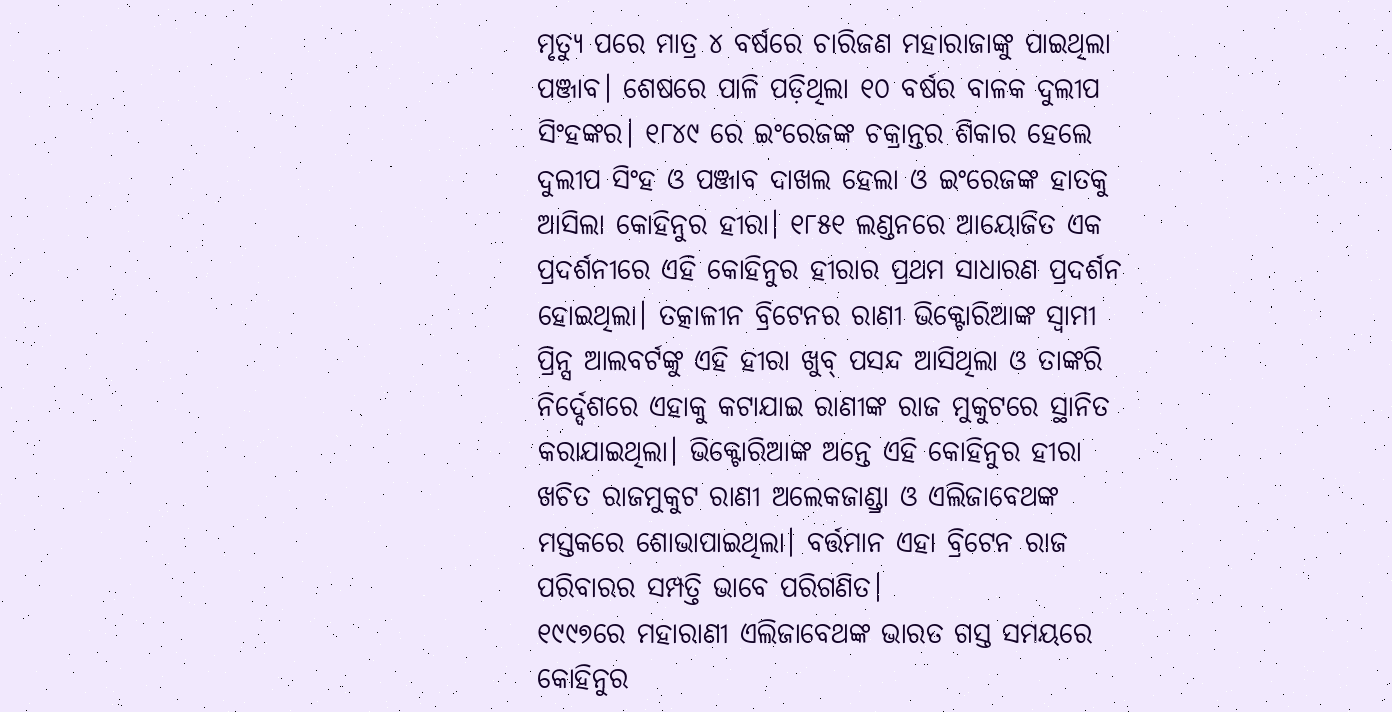ମୃତ୍ୟୁ ପରେ ମାତ୍ର ୪ ବର୍ଷରେ ଚାରିଜଣ ମହାରାଜାଙ୍କୁ ପାଇଥିଲା ପଞ୍ଜାବ। ଶେଷରେ ପାଳି ପଡ଼ିଥିଲା ୧୦ ବର୍ଷର ବାଳକ ଦୁଲୀପ ସିଂହଙ୍କର। ୧୮୪୯ ରେ ଇଂରେଜଙ୍କ ଚକ୍ରାନ୍ତର ଶିକାର ହେଲେ ଦୁଲୀପ ସିଂହ ଓ ପଞ୍ଜାବ ଦାଖଲ ହେଲା ଓ ଇଂରେଜଙ୍କ ହାତକୁ ଆସିଲା କୋହିନୁର ହୀରା। ୧୮୫୧ ଲଣ୍ଡନରେ ଆୟୋଜିତ ଏକ ପ୍ରଦର୍ଶନୀରେ ଏହି କୋହିନୁର ହୀରାର ପ୍ରଥମ ସାଧାରଣ ପ୍ରଦର୍ଶନ ହୋଇଥିଲା। ତତ୍କାଳୀନ ବ୍ରିଟେନର ରାଣୀ ଭିକ୍ଟୋରିଆଙ୍କ ସ୍ବାମୀ ପ୍ରିନ୍ସ ଆଲବର୍ଟଙ୍କୁ ଏହି ହୀରା ଖୁବ୍‌ ପସନ୍ଦ ଆସିଥିଲା ଓ ତାଙ୍କରି ନିର୍ଦ୍ଦେଶରେ ଏହାକୁ କଟାଯାଇ ରାଣୀଙ୍କ ରାଜ ମୁକୁଟରେ ସ୍ଥାନିତ କରାଯାଇଥିଲା। ଭିକ୍ଟୋରିଆଙ୍କ ଅନ୍ତେ ଏହି କୋହିନୁର ହୀରା ଖଚିତ ରାଜମୁକୁଟ ରାଣୀ ଅଲେକଜାଣ୍ଡ୍ରା ଓ ଏଲିଜାବେଥଙ୍କ ମସ୍ତକରେ ଶୋଭାପାଇଥିଲା। ବର୍ତ୍ତମାନ ଏହା ବ୍ରିଟେନ ରାଜ ପରିବାରର ସମ୍ପତ୍ତି ଭାବେ ପରିଗଣିତ।
୧୯୯୭ରେ ମହାରାଣୀ ଏଲିଜାବେଥଙ୍କ ଭାରତ ଗସ୍ତ ସମୟରେ କୋହିନୁର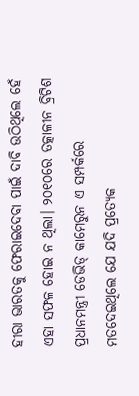ହୀରା ଭାରତକୁ ଫେରାଇଦେବା ପାଇଁ ଦାବି ଉଠିଥିଲେ ହେଁ ଏହା ସଫଳ ହୋଇ ନ ଥିଲା। ୨୦୧୦ରେ ତତ୍କାଳୀନ ବ୍ରିଟିଶ ପ୍ରଧାନମନ୍ତ୍ରୀ ଡେଭିଡ୍‌ କାମେରୁନ ଏ ସମ୍ପର୍କରେ ମତଦେଇଥିଲେ ଯେ ଯଦି ପ୍ରତ୍ୟେକ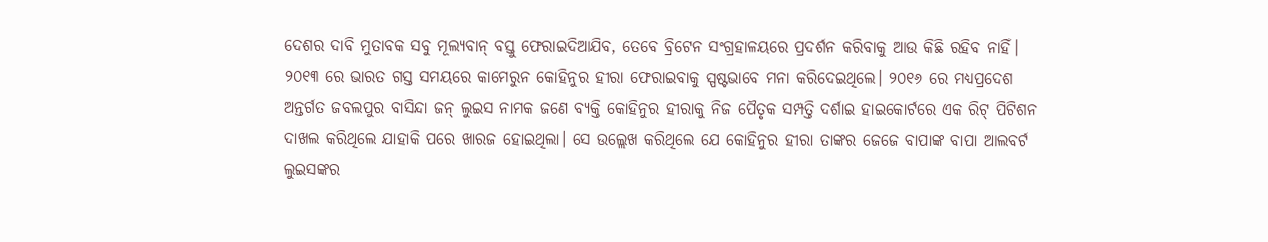ଦେଶର ଦାବି ମୁତାବକ ସବୁ ମୂଲ୍ୟବାନ୍‌ ବସ୍ତୁ ଫେରାଇଦିଆଯିବ, ତେବେ ବ୍ରିଟେନ ସଂଗ୍ରହାଳୟରେ ପ୍ରଦର୍ଶନ କରିବାକୁ ଆଉ କିଛି ରହିବ ନାହିଁ। ୨୦୧୩ ରେ ଭାରତ ଗସ୍ତ ସମୟରେ କାମେରୁନ କୋହିନୁର ହୀରା ଫେରାଇବାକୁ ସ୍ପଷ୍ଟଭାବେ ମନା କରିଦେଇଥିଲେ। ୨୦୧୬ ରେ ମଧ୍ୟପ୍ରଦେଶ ଅନ୍ତର୍ଗତ ଜବଲପୁର ବାସିନ୍ଦା ଜନ୍‌ ଲୁଇସ ନାମକ ଜଣେ ବ୍ୟକ୍ତି କୋହିନୁର ହୀରାକୁ ନିଜ ପୈତୃକ ସମ୍ପତ୍ତି ଦର୍ଶାଇ ହାଇକୋର୍ଟରେ ଏକ ରିଟ୍‌ ପିଟିଶନ ଦାଖଲ କରିଥିଲେ ଯାହାକି ପରେ ଖାରଜ ହୋଇଥିଲା। ସେ ଉଲ୍ଲେଖ କରିଥିଲେ ଯେ କୋହିନୁର ହୀରା ତାଙ୍କର ଜେଜେ ବାପାଙ୍କ ବାପା ଆଲବର୍ଟ ଲୁଇସଙ୍କର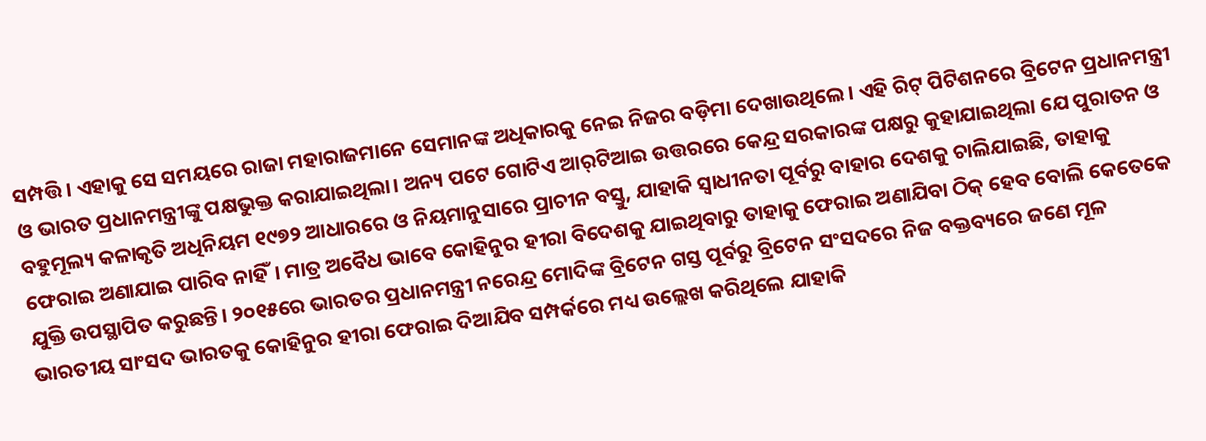ସମ୍ପତ୍ତି। ଏହାକୁ ସେ ସମୟରେ ରାଜା ମହାରାଜମାନେ ସେମାନଙ୍କ ଅଧିକାରକୁ ନେଇ ନିଜର ବଡ଼ିମା ଦେଖାଉଥିଲେ। ଏହି ରିଟ୍‌ ପିଟିଶନରେ ବ୍ରିଟେନ ପ୍ରଧାନମନ୍ତ୍ରୀ ଓ ଭାରତ ପ୍ରଧାନମନ୍ତ୍ରୀଙ୍କୁ ପକ୍ଷଭୁକ୍ତ କରାଯାଇଥିଲା। ଅନ୍ୟ ପଟେ ଗୋଟିଏ ଆର୍‌ଟିଆଇ ଉତ୍ତରରେ କେନ୍ଦ୍ର ସରକାରଙ୍କ ପକ୍ଷରୁ କୁହାଯାଇଥିଲା ଯେ ପୁରାତନ ଓ ବହୁମୂଲ୍ୟ କଳାକୃତି ଅଧିନିୟମ ୧୯୭୨ ଆଧାରରେ ଓ ନିୟମାନୁସାରେ ପ୍ରାଚୀନ ବସ୍ତୁ, ଯାହାକି ସ୍ବାଧୀନତା ପୂର୍ବରୁ ବାହାର ଦେଶକୁ ଚାଲିଯାଇଛି, ତାହାକୁ ଫେରାଇ ଅଣାଯାଇ ପାରିବ ନାହିଁ। ମାତ୍ର ଅବୈଧ ଭାବେ କୋହିନୁର ହୀରା ବିଦେଶକୁ ଯାଇଥିବାରୁ ତାହାକୁ ଫେରାଇ ଅଣାଯିବା ଠିକ୍‌ ହେବ ବୋଲି କେତେକେ ଯୁକ୍ତି ଉପସ୍ଥାପିତ କରୁଛନ୍ତି। ୨୦୧୫ରେ ଭାରତର ପ୍ରଧାନମନ୍ତ୍ରୀ ନରେନ୍ଦ୍ର ମୋଦିଙ୍କ ବ୍ରିଟେନ ଗସ୍ତ ପୂର୍ବରୁ ବ୍ରିଟେନ ସଂସଦରେ ନିଜ ବକ୍ତବ୍ୟରେ ଜଣେ ମୂଳ ଭାରତୀୟ ସାଂସଦ ଭାରତକୁ କୋହିନୁର ହୀରା ଫେରାଇ ଦିଆଯିବ ସମ୍ପର୍କରେ ମଧ୍ୟ ଉଲ୍ଲେଖ କରିଥିଲେ ଯାହାକି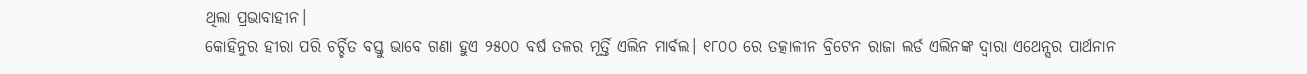ଥିଲା ପ୍ରଭାବାହୀନ।
କୋହିନୁର ହୀରା ପରି ଚର୍ଚ୍ଚିତ ବସ୍ତୁ ଭାବେ ଗଣା ହୁଏ ୨୫୦୦ ବର୍ଷ ତଳର ମୂର୍ତ୍ତି ଏଲିନ ମାର୍ବଲ। ୧୮୦୦ ରେ ତତ୍କାଳୀନ ବ୍ରିଟେନ ରାଜା ଲର୍ଡ ଏଲିନଙ୍କ ଦ୍ବାରା ଏଥେନ୍ସର ପାର୍ଥନାନ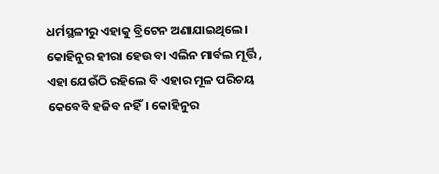ଧର୍ମସ୍ଥଳୀରୁ ଏହାକୁ ବ୍ରିଟେନ ଅଣାଯାଇଥିଲେ। କୋହିନୁର ହୀରା ହେଉ ବା ଏଲିନ ମାର୍ବଲ ମୂର୍ତ୍ତି , ଏହା ଯେଉଁଠି ରହିଲେ ବି ଏହାର ମୂଳ ପରିଚୟ କେବେବି ହଜିବ ନହିଁ। କୋହିନୁର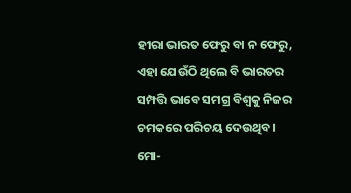ହୀରା ଭାରତ ଫେରୁ ବା ନ ଫେରୁ, ଏହା ଯେଉଁଠି ଥିଲେ ବି ଭାରତର ସମ୍ପତ୍ତି ଭାବେ ସମଗ୍ର ବିଶ୍ବକୁ ନିଜର ଚମକରେ ପରିଚୟ ଦେଉଥିବ।
ମୋ-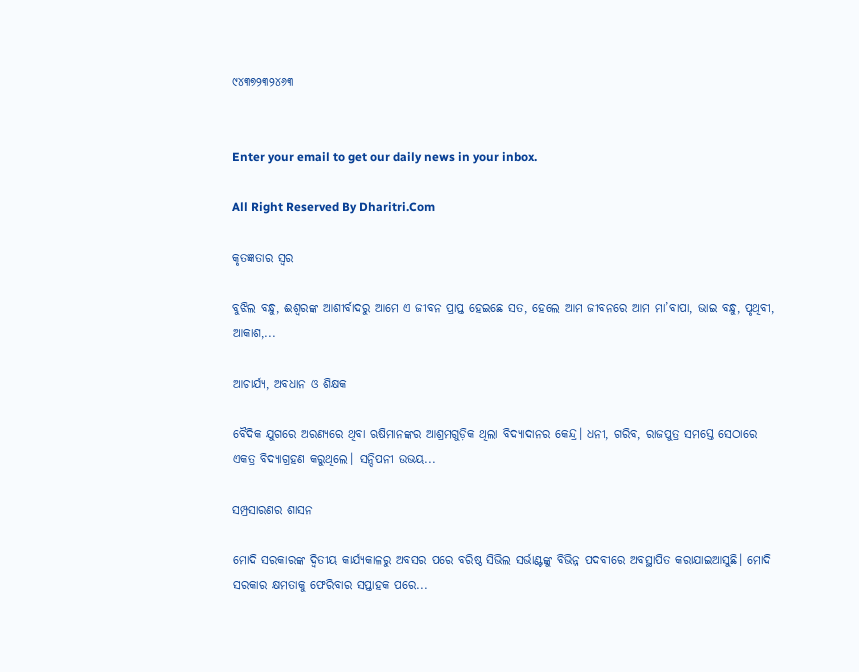୯୪୩୭୨୩୨୪୬୩


Enter your email to get our daily news in your inbox.

All Right Reserved By Dharitri.Com

କୃତଜ୍ଞତାର ସ୍ବର

ବୁଝିଲ ବନ୍ଧୁ, ଈଶ୍ବରଙ୍କ ଆଶୀର୍ବାଦରୁ ଆମେ ଏ ଜୀବନ ପ୍ରାପ୍ତ ହେଇଛେ ସତ, ହେଲେ ଆମ ଜୀବନରେ ଆମ ମା’ବାପା, ଭାଇ ବନ୍ଧୁ, ପୃଥିବୀ, ଆକାଶ,...

ଆଚାର୍ଯ୍ୟ, ଅବଧାନ ଓ ଶିକ୍ଷକ

ବୈଦିକ ଯୁଗରେ ଅରଣ୍ୟରେ ଥିବା ଋଷିମାନଙ୍କର ଆଶ୍ରମଗୁଡ଼ିକ ଥିଲା ବିଦ୍ୟାଦାନର କେନ୍ଦ୍ର। ଧନୀ, ଗରିବ, ରାଜପୁତ୍ର ସମସ୍ତେ ସେଠାରେ ଏକତ୍ର ବିଦ୍ୟାଗ୍ରହଣ କରୁଥିଲେ। ସନ୍ଦିପନୀ ଉଭୟ...

ସମ୍ପ୍ରସାରଣର ଶାସନ

ମୋଦି ସରକାରଙ୍କ ଦ୍ୱିତୀୟ କାର୍ଯ୍ୟକାଳରୁ ଅବସର ପରେ ବରିଷ୍ଠ ସିଭିଲ ସର୍ଭାଣ୍ଟଙ୍କୁ ବିଭିନ୍ନ ପଦବୀରେ ଅବସ୍ଥାପିତ କରାଯାଇଆସୁଛି। ମୋଦି ସରକାର କ୍ଷମତାକୁ ଫେରିବାର ସପ୍ତାହକ ପରେ...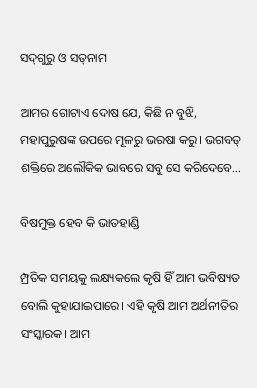ସଦ୍‌ଗୁରୁ ଓ ସତ୍‌ନାମ

ଆମର ଗୋଟାଏ ଦୋଷ ଯେ, କିଛି ନ ବୁଝି, ମହାପୁରୁଷଙ୍କ ଉପରେ ମୂଳରୁ ଭରଷା କରୁ। ଭଗବତ୍‌ ଶକ୍ତିରେ ଅଲୌକିକ ଭାବରେ ସବୁ ସେ କରିଦେବେ...

ବିଷମୁକ୍ତ ହେବ କି ଭାତହାଣ୍ଡି

ମ୍ପ୍ରତିକ ସମୟକୁ ଲକ୍ଷ୍ୟକଲେ କୃଷି ହିଁ ଆମ ଭବିଷ୍ୟତ ବୋଲି କୁହାଯାଇପାରେ। ଏହି କୃଷି ଆମ ଅର୍ଥନୀତିର ସଂସ୍କାରକ। ଆମ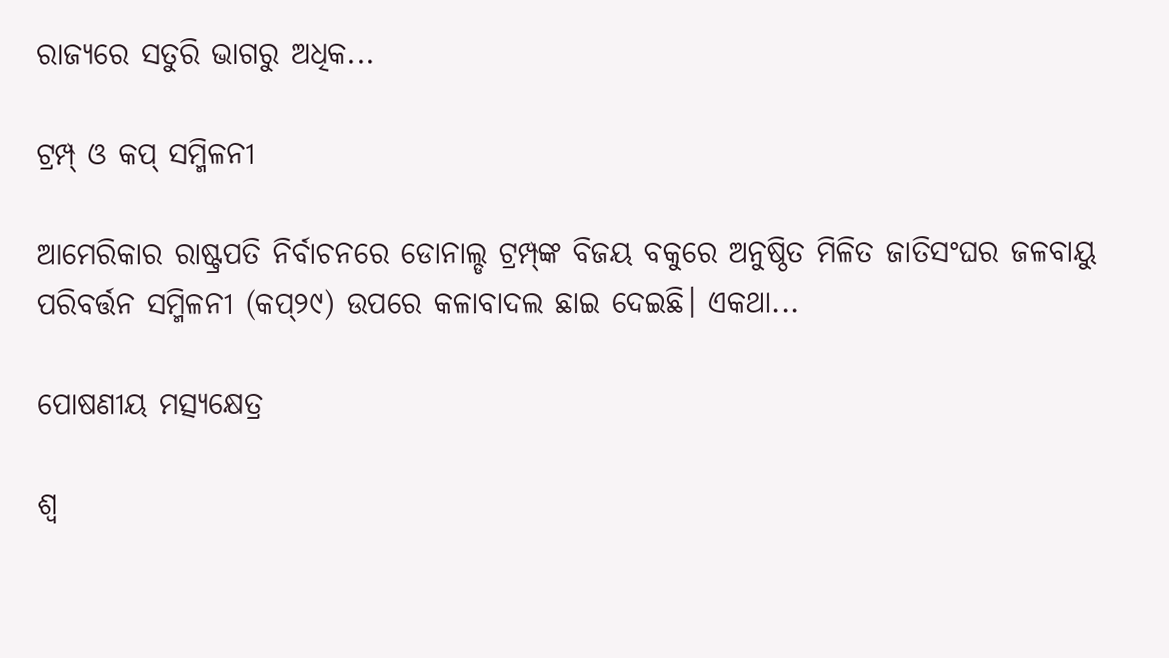ରାଜ୍ୟରେ ସତୁରି ଭାଗରୁ ଅଧିକ...

ଟ୍ରମ୍ପ୍‌ ଓ କପ୍‌ ସମ୍ମିଳନୀ

ଆମେରିକାର ରାଷ୍ଟ୍ରପତି ନିର୍ବାଚନରେ ଡୋନାଲ୍ଡ ଟ୍ରମ୍ପ୍‌ଙ୍କ ବିଜୟ ବକୁରେ ଅନୁଷ୍ଠିତ ମିଳିତ ଜାତିସଂଘର ଜଳବାୟୁ ପରିବର୍ତ୍ତନ ସମ୍ମିଳନୀ (କପ୍‌୨୯) ଉପରେ କଳାବାଦଲ ଛାଇ ଦେଇଛି। ଏକଥା...

ପୋଷଣୀୟ ମତ୍ସ୍ୟକ୍ଷେତ୍ର

ଶ୍ୱ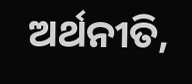ଅର୍ଥନୀତି,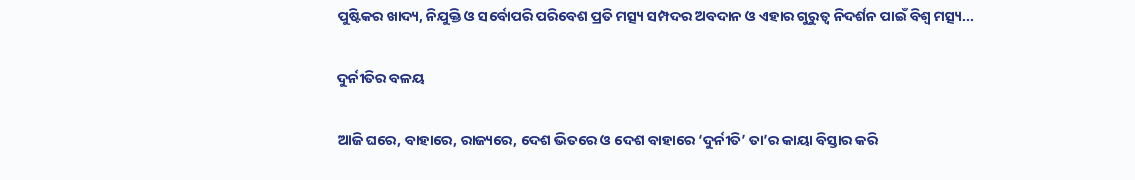ପୁଷ୍ଟିକର ଖାଦ୍ୟ, ନିଯୁକ୍ତି ଓ ସର୍ବୋପରି ପରିବେଶ ପ୍ରତି ମତ୍ସ୍ୟ ସମ୍ପଦର ଅବଦାନ ଓ ଏହାର ଗୁରୁତ୍ୱ ନିଦର୍ଶନ ପାଇଁ ବିଶ୍ୱ ମତ୍ସ୍ୟ...

ଦୁର୍ନୀତିର ବଳୟ

ଆଜି ଘରେ, ବାହାରେ, ରାଜ୍ୟରେ, ଦେଶ ଭିତରେ ଓ ଦେଶ ବାହାରେ ‘ଦୁର୍ନୀତି’ ତା’ର କାୟା ବିସ୍ତାର କରି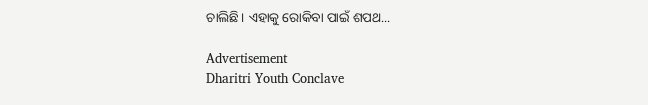ଚାଲିଛି। ଏହାକୁ ରୋକିବା ପାଇଁ ଶପଥ...

Advertisement
Dharitri Youth Conclave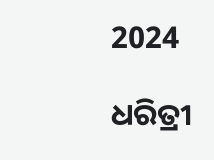2024

ଧରିତ୍ରୀ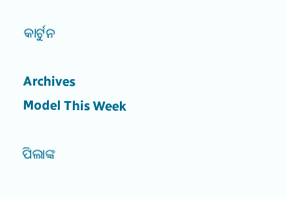କାର୍ଟୁନ

Archives
Model This Week

ପିଲାଙ୍କ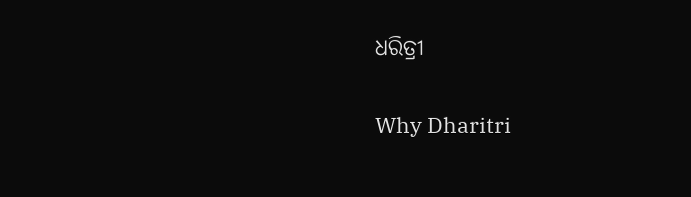ଧରିତ୍ରୀ

Why Dharitri